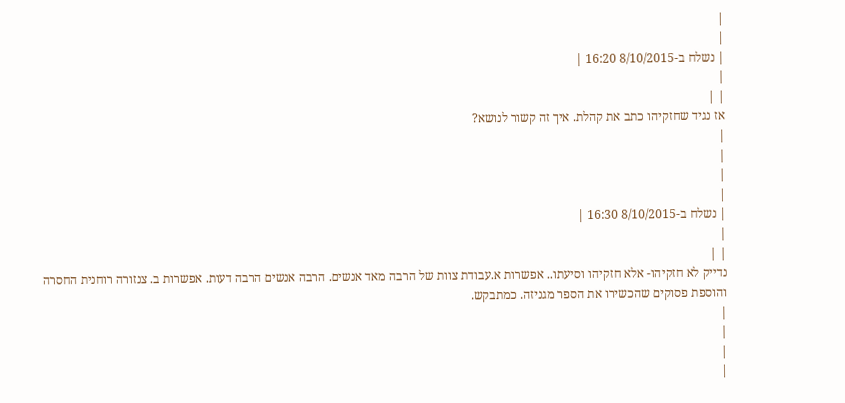|
|
| נשלח ב-8/10/2015 16:20 |
|
| |
אז נגיד שחזקיהו כתב את קהלת. איך זה קשור לנושא?
|
|
|
|
| נשלח ב-8/10/2015 16:30 |
|
| |
נדייק לא חזקיהו- אלא חזקיהו וסיעתו.. אפשרות א.עבודת צוות של הרבה מאד אנשים. הרבה אנשים הרבה דעות. אפשרות ב. צנזורה רוחנית החסרה והוספת פסוקים שהכשירו את הספר מגניזה. כמתבקש.
|
|
|
|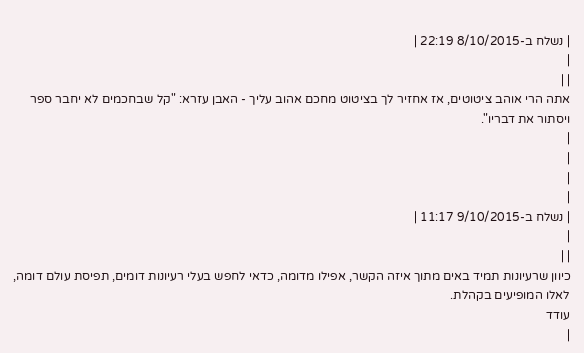| נשלח ב-8/10/2015 22:19 |
|
| |
אתה הרי אוהב ציטוטים, אז אחזיר לך בציטוט מחכם אהוב עליך - האבן עזרא: "קל שבחכמים לא יחבר ספר ויסתור את דבריו".
|
|
|
|
| נשלח ב-9/10/2015 11:17 |
|
| |
כיוון שרעיונות תמיד באים מתוך איזה הקשר, אפילו מדומה, כדאי לחפש בעלי רעיונות דומים, תפיסת עולם דומה, לאלו המופיעים בקהלת.
עודד
|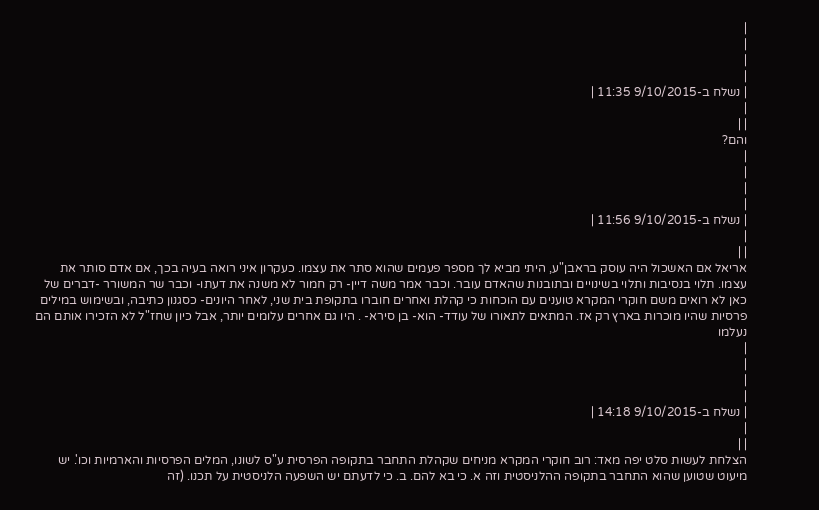|
|
|
|
| נשלח ב-9/10/2015 11:35 |
|
| |
והם?
|
|
|
|
| נשלח ב-9/10/2015 11:56 |
|
| |
אריאל אם האשכול היה עוסק בראבן"ע, היתי מביא לך מספר פעמים שהוא סתר את עצמו. כעקרון איני רואה בעיה בכך, אם אדם סותר את עצמו. תלוי בנסיבות ותלוי בשינויים ובתובנות שהאדם עובר. וכבר אמר משה דיין- רק חמור לא משנה את דעתו- וכבר שר המשורר -דברים של כאן לא רואים משם חוקרי המקרא טוענים עם הוכחות כי קהלת ואחרים חוברו בתקופת בית שני, לאחר היונים- כסגנון כתיבה, ובשימוש במילים פרסיות שהיו מוכרות בארץ רק אז. המתאים לתאורו של עודד- הוא- בן סירא- . היו גם אחרים עלומים יותר, אבל כיון שחז"ל לא הזכירו אותם הם נעלמו
|
|
|
|
| נשלח ב-9/10/2015 14:18 |
|
| |
הצלחת לעשות סלט יפה מאד: רוב חוקרי המקרא מניחים שקהלת התחבר בתקופה הפרסית ע"ס לשונו, המלים הפרסיות והארמיות וכו'. יש מיעוט שטוען שהוא התחבר בתקופה ההלניסטית וזה א. כי בא להם. ב. כי לדעתם יש השפעה הלניסטית על תכנו. (זה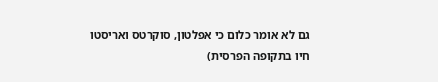גם לא אומר כלום כי אפלטון, סוקרטס ואריסטו חיו בתקופה הפרסית)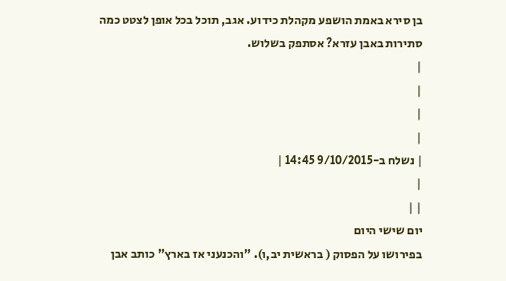בן סירא באמת הושפע מקהלת כידוע. אגב, תוכל בכל אופן לצטט כמה סתירות באבן עזרא? אסתפק בשלוש.
|
|
|
|
| נשלח ב-9/10/2015 14:45 |
|
| |
יום שישי היום
בפירושו על הפסוק ( בראשית יב,ו). "והכנעני אז בארץ" כותב אבן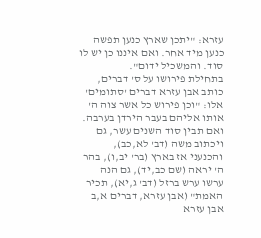עזרא: "יתכן שארץ כנען תפשה כנען מיד אחר. ואם איננו כן יש לו סוד. והמשכיל ידום".
בתחילת פירושו על ס' דברים, כותב אבן עזרא דברים 'סתומים' אלו: "וכן פירוש כל אשר צוה ה' אותו אליהם בעבר הירדן בערבה. ואם תבין סוד השנים עשר, גם ויכתוב משה (דב' לא,כב), והכנעני אז בארץ (בר' יב,ו), בהר ה' יראה (שם כב,יד), גם הנה ערשו ערש ברזל (דב' ג,יא), תכיר האמת" (אבן עזרא, דברים א,ב
אבן עזרא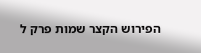הפירוש הקצר שמות פרק ל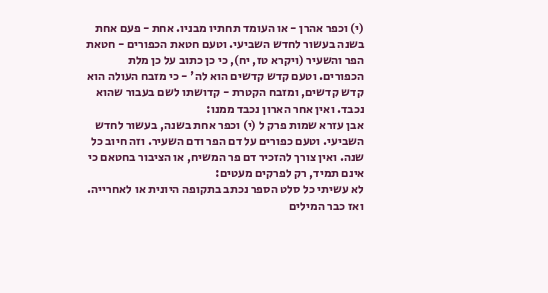(י) וכפר אהרן - או העומד תחתיו מבניו. אחת - פעם אחת בשנה בעשור לחדש השביעי. וטעם חטאת הכפורים - חטאת הפר והשעיר (ויקרא טז, יח), כי כן כתוב על כן מלת הכפורים. וטעם קדש קדשים הוא לה' - כי מזבח העולה הוא קדש קדשים, ומזבח הקטרת - קדושתו לשם בעבור שהוא נכבד. ואין אחר הארון נכבד ממנו:
אבן עזרא שמות פרק ל (י) וכפר אחת בשנה, בעשור לחדש השביעי. וטעם כפורים על דם הפר ודם השעיר. וזה חיוב כל שנה. ואין צורך להזכיר דם פר המשיח, או הציבור בחטאם כי אינם תמיד, רק לפרקים מעטים:
לא עשיתי כל סלט הספר נכתב בתקופה היונית או לאחרייה. ואז כבר המילים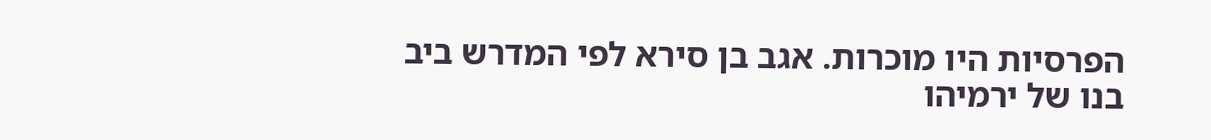הפרסיות היו מוכרות. אגב בן סירא לפי המדרש ביב בנו של ירמיהו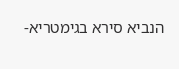הנביא סירא בגימטריא-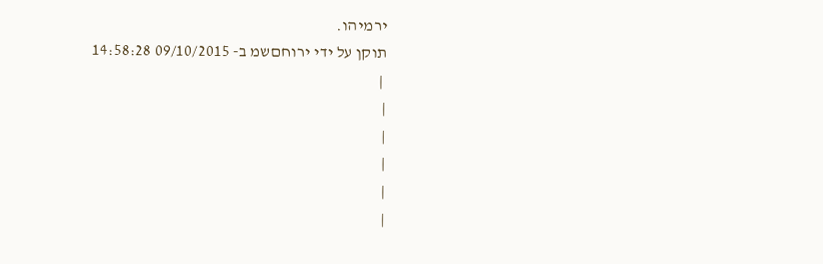ירמיהו.
תוקן על ידי ירוחםשמ ב- 09/10/2015 14:58:28
 |
|
|
|
|
|